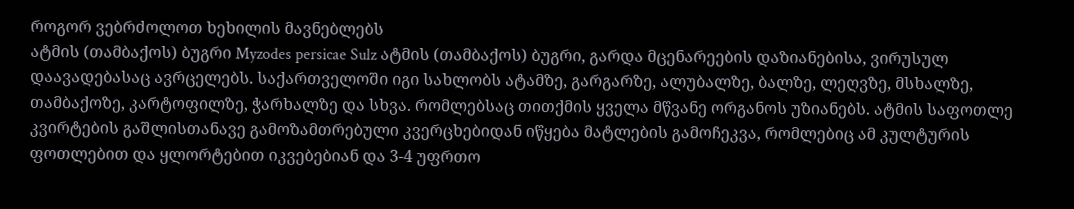როგორ ვებრძოლოთ ხეხილის მავნებლებს
ატმის (თამბაქოს) ბუგრი Myzodes persicae Sulz ატმის (თამბაქოს) ბუგრი, გარდა მცენარეების დაზიანებისა, ვირუსულ დაავადებასაც ავრცელებს. საქართველოში იგი სახლობს ატამზე, გარგარზე, ალუბალზე, ბალზე, ლეღვზე, მსხალზე, თამბაქოზე, კარტოფილზე, ჭარხალზე და სხვა. რომლებსაც თითქმის ყველა მწვანე ორგანოს უზიანებს. ატმის საფოთლე კვირტების გაშლისთანავე გამოზამთრებული კვერცხებიდან იწყება მატლების გამოჩეკვა, რომლებიც ამ კულტურის ფოთლებით და ყლორტებით იკვებებიან და 3-4 უფრთო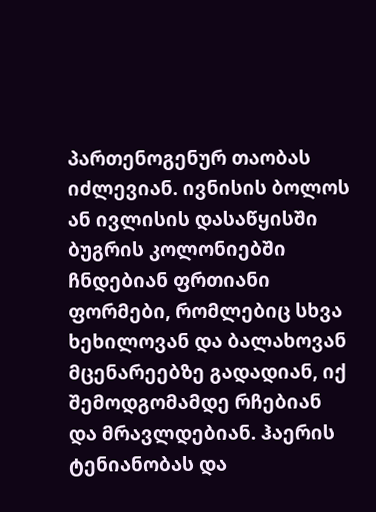პართენოგენურ თაობას იძლევიან. ივნისის ბოლოს ან ივლისის დასაწყისში ბუგრის კოლონიებში ჩნდებიან ფრთიანი ფორმები, რომლებიც სხვა ხეხილოვან და ბალახოვან მცენარეებზე გადადიან, იქ შემოდგომამდე რჩებიან და მრავლდებიან. ჰაერის ტენიანობას და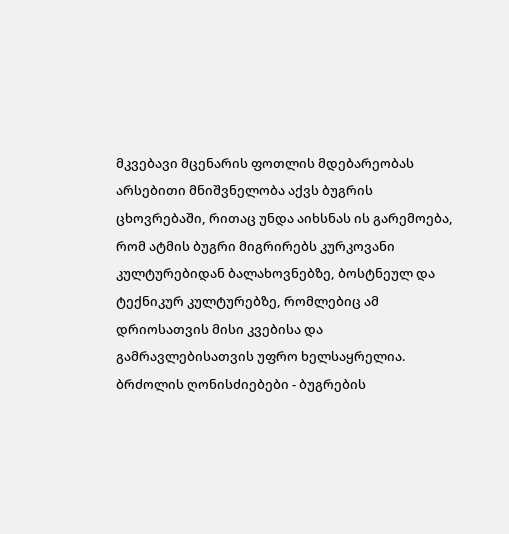მკვებავი მცენარის ფოთლის მდებარეობას არსებითი მნიშვნელობა აქვს ბუგრის ცხოვრებაში, რითაც უნდა აიხსნას ის გარემოება, რომ ატმის ბუგრი მიგრირებს კურკოვანი კულტურებიდან ბალახოვნებზე, ბოსტნეულ და ტექნიკურ კულტურებზე, რომლებიც ამ დრიოსათვის მისი კვებისა და გამრავლებისათვის უფრო ხელსაყრელია. ბრძოლის ღონისძიებები - ბუგრების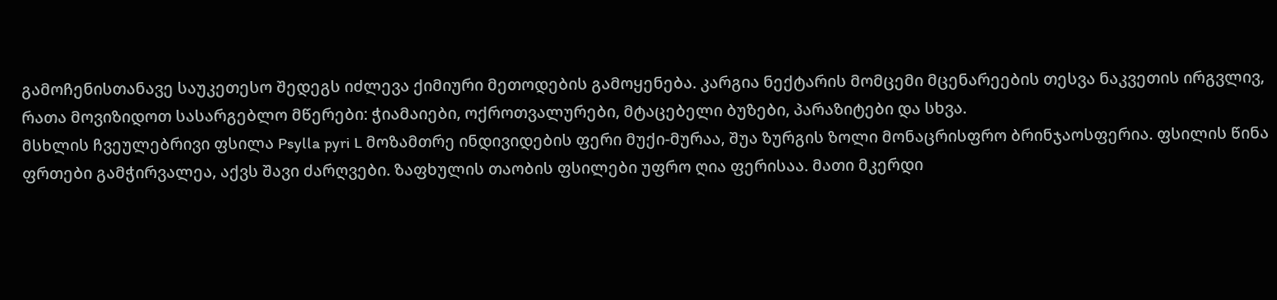გამოჩენისთანავე საუკეთესო შედეგს იძლევა ქიმიური მეთოდების გამოყენება. კარგია ნექტარის მომცემი მცენარეების თესვა ნაკვეთის ირგვლივ, რათა მოვიზიდოთ სასარგებლო მწერები: ჭიამაიები, ოქროთვალურები, მტაცებელი ბუზები, პარაზიტები და სხვა.
მსხლის ჩვეულებრივი ფსილა Psylla pyri L მოზამთრე ინდივიდების ფერი მუქი-მურაა, შუა ზურგის ზოლი მონაცრისფრო ბრინჯაოსფერია. ფსილის წინა ფრთები გამჭირვალეა, აქვს შავი ძარღვები. ზაფხულის თაობის ფსილები უფრო ღია ფერისაა. მათი მკერდი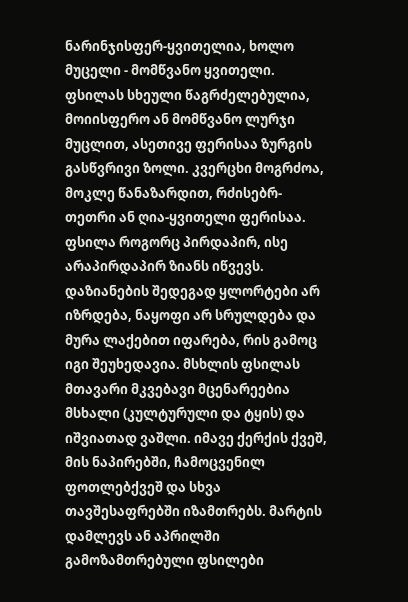ნარინჯისფერ-ყვითელია, ხოლო მუცელი - მომწვანო ყვითელი. ფსილას სხეული წაგრძელებულია, მოიისფერო ან მომწვანო ლურჯი მუცლით, ასეთივე ფერისაა ზურგის გასწვრივი ზოლი. კვერცხი მოგრძოა, მოკლე წანაზარდით, რძისებრ-თეთრი ან ღია-ყვითელი ფერისაა. ფსილა როგორც პირდაპირ, ისე არაპირდაპირ ზიანს იწვევს. დაზიანების შედეგად ყლორტები არ იზრდება, ნაყოფი არ სრულდება და მურა ლაქებით იფარება, რის გამოც იგი შეუხედავია. მსხლის ფსილას მთავარი მკვებავი მცენარეებია მსხალი (კულტურული და ტყის) და იშვიათად ვაშლი. იმავე ქერქის ქვეშ, მის ნაპირებში, ჩამოცვენილ ფოთლებქვეშ და სხვა თავშესაფრებში იზამთრებს. მარტის დამლევს ან აპრილში გამოზამთრებული ფსილები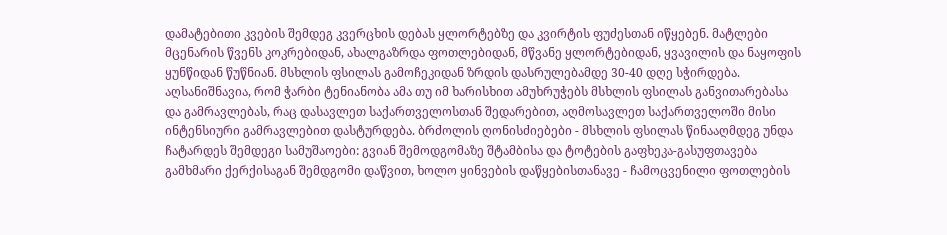დამატებითი კვების შემდეგ კვერცხის დებას ყლორტებზე და კვირტის ფუძესთან იწყებენ. მატლები მცენარის წვენს კოკრებიდან, ახალგაზრდა ფოთლებიდან, მწვანე ყლორტებიდან, ყვავილის და ნაყოფის ყუნწიდან წუწნიან. მსხლის ფსილას გამოჩეკიდან ზრდის დასრულებამდე 30-40 დღე სჭირდება. აღსანიშნავია, რომ ჭარბი ტენიანობა ამა თუ იმ ხარისხით ამუხრუჭებს მსხლის ფსილას განვითარებასა და გამრავლებას, რაც დასავლეთ საქართველოსთან შედარებით, აღმოსავლეთ საქართველოში მისი ინტენსიური გამრავლებით დასტურდება. ბრძოლის ღონისძიებები - მსხლის ფსილას წინააღმდეგ უნდა ჩატარდეს შემდეგი სამუშაოები: გვიან შემოდგომაზე შტამბისა და ტოტების გაფხეკა-გასუფთავება გამხმარი ქერქისაგან შემდგომი დაწვით, ხოლო ყინვების დაწყებისთანავე - ჩამოცვენილი ფოთლების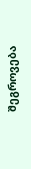შეგროვება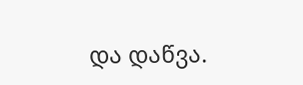და დაწვა.